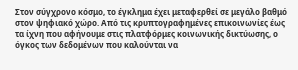Στον σύγχρονο κόσμο, το έγκλημα έχει μεταφερθεί σε μεγάλο βαθμό στον ψηφιακό χώρο. Από τις κρυπτογραφημένες επικοινωνίες έως τα ίχνη που αφήνουμε στις πλατφόρμες κοινωνικής δικτύωσης, ο όγκος των δεδομένων που καλούνται να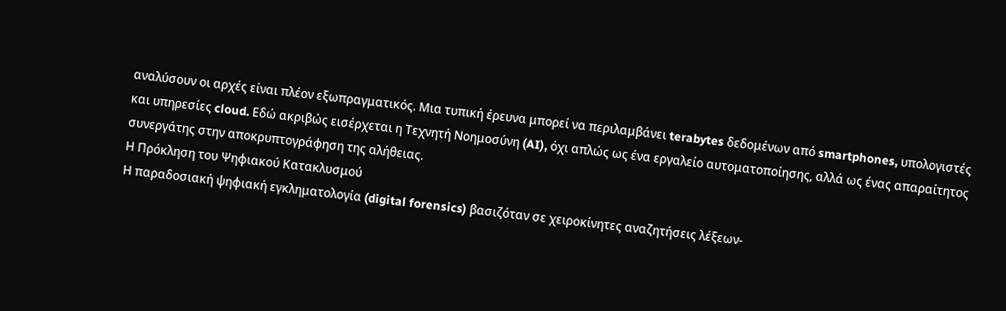αναλύσουν οι αρχές είναι πλέον εξωπραγματικός. Μια τυπική έρευνα μπορεί να περιλαμβάνει terabytes δεδομένων από smartphones, υπολογιστές και υπηρεσίες cloud. Εδώ ακριβώς εισέρχεται η Τεχνητή Νοημοσύνη (AI), όχι απλώς ως ένα εργαλείο αυτοματοποίησης, αλλά ως ένας απαραίτητος συνεργάτης στην αποκρυπτογράφηση της αλήθειας.
Η Πρόκληση του Ψηφιακού Κατακλυσμού
Η παραδοσιακή ψηφιακή εγκληματολογία (digital forensics) βασιζόταν σε χειροκίνητες αναζητήσεις λέξεων-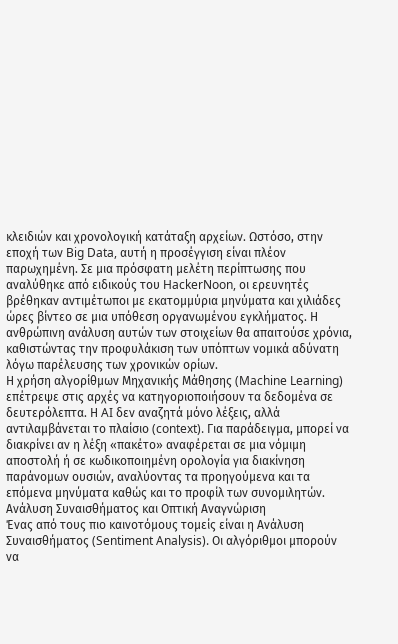κλειδιών και χρονολογική κατάταξη αρχείων. Ωστόσο, στην εποχή των Big Data, αυτή η προσέγγιση είναι πλέον παρωχημένη. Σε μια πρόσφατη μελέτη περίπτωσης που αναλύθηκε από ειδικούς του HackerNoon, οι ερευνητές βρέθηκαν αντιμέτωποι με εκατομμύρια μηνύματα και χιλιάδες ώρες βίντεο σε μια υπόθεση οργανωμένου εγκλήματος. Η ανθρώπινη ανάλυση αυτών των στοιχείων θα απαιτούσε χρόνια, καθιστώντας την προφυλάκιση των υπόπτων νομικά αδύνατη λόγω παρέλευσης των χρονικών ορίων.
Η χρήση αλγορίθμων Μηχανικής Μάθησης (Machine Learning) επέτρεψε στις αρχές να κατηγοριοποιήσουν τα δεδομένα σε δευτερόλεπτα. Η AI δεν αναζητά μόνο λέξεις, αλλά αντιλαμβάνεται το πλαίσιο (context). Για παράδειγμα, μπορεί να διακρίνει αν η λέξη «πακέτο» αναφέρεται σε μια νόμιμη αποστολή ή σε κωδικοποιημένη ορολογία για διακίνηση παράνομων ουσιών, αναλύοντας τα προηγούμενα και τα επόμενα μηνύματα καθώς και το προφίλ των συνομιλητών.
Ανάλυση Συναισθήματος και Οπτική Αναγνώριση
Ένας από τους πιο καινοτόμους τομείς είναι η Ανάλυση Συναισθήματος (Sentiment Analysis). Οι αλγόριθμοι μπορούν να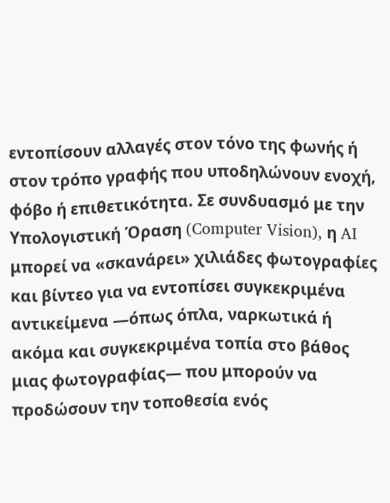εντοπίσουν αλλαγές στον τόνο της φωνής ή στον τρόπο γραφής που υποδηλώνουν ενοχή, φόβο ή επιθετικότητα. Σε συνδυασμό με την Υπολογιστική Όραση (Computer Vision), η AI μπορεί να «σκανάρει» χιλιάδες φωτογραφίες και βίντεο για να εντοπίσει συγκεκριμένα αντικείμενα —όπως όπλα, ναρκωτικά ή ακόμα και συγκεκριμένα τοπία στο βάθος μιας φωτογραφίας— που μπορούν να προδώσουν την τοποθεσία ενός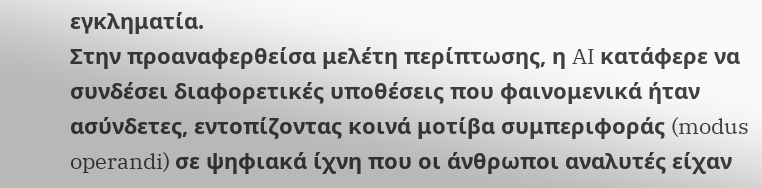εγκληματία.
Στην προαναφερθείσα μελέτη περίπτωσης, η AI κατάφερε να συνδέσει διαφορετικές υποθέσεις που φαινομενικά ήταν ασύνδετες, εντοπίζοντας κοινά μοτίβα συμπεριφοράς (modus operandi) σε ψηφιακά ίχνη που οι άνθρωποι αναλυτές είχαν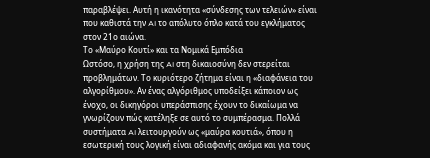παραβλέψει. Αυτή η ικανότητα «σύνδεσης των τελειών» είναι που καθιστά την AI το απόλυτο όπλο κατά του εγκλήματος στον 21ο αιώνα.
Το «Μαύρο Κουτί» και τα Νομικά Εμπόδια
Ωστόσο, η χρήση της AI στη δικαιοσύνη δεν στερείται προβλημάτων. Το κυριότερο ζήτημα είναι η «διαφάνεια του αλγορίθμου». Αν ένας αλγόριθμος υποδείξει κάποιον ως ένοχο, οι δικηγόροι υπεράσπισης έχουν το δικαίωμα να γνωρίζουν πώς κατέληξε σε αυτό το συμπέρασμα. Πολλά συστήματα AI λειτουργούν ως «μαύρα κουτιά», όπου η εσωτερική τους λογική είναι αδιαφανής ακόμα και για τους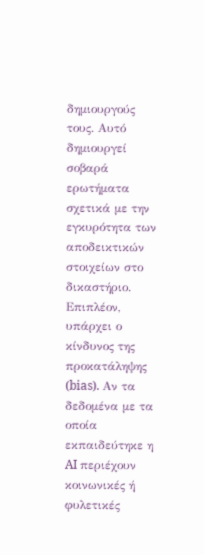δημιουργούς τους. Αυτό δημιουργεί σοβαρά ερωτήματα σχετικά με την εγκυρότητα των αποδεικτικών στοιχείων στο δικαστήριο.
Επιπλέον, υπάρχει ο κίνδυνος της προκατάληψης (bias). Αν τα δεδομένα με τα οποία εκπαιδεύτηκε η AI περιέχουν κοινωνικές ή φυλετικές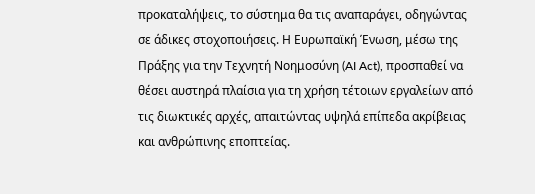προκαταλήψεις, το σύστημα θα τις αναπαράγει, οδηγώντας σε άδικες στοχοποιήσεις. Η Ευρωπαϊκή Ένωση, μέσω της Πράξης για την Τεχνητή Νοημοσύνη (AI Act), προσπαθεί να θέσει αυστηρά πλαίσια για τη χρήση τέτοιων εργαλείων από τις διωκτικές αρχές, απαιτώντας υψηλά επίπεδα ακρίβειας και ανθρώπινης εποπτείας.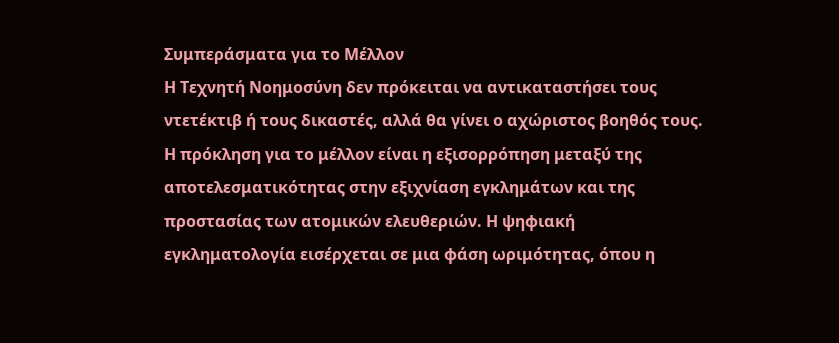Συμπεράσματα για το Μέλλον
Η Τεχνητή Νοημοσύνη δεν πρόκειται να αντικαταστήσει τους ντετέκτιβ ή τους δικαστές, αλλά θα γίνει ο αχώριστος βοηθός τους. Η πρόκληση για το μέλλον είναι η εξισορρόπηση μεταξύ της αποτελεσματικότητας στην εξιχνίαση εγκλημάτων και της προστασίας των ατομικών ελευθεριών. Η ψηφιακή εγκληματολογία εισέρχεται σε μια φάση ωριμότητας, όπου η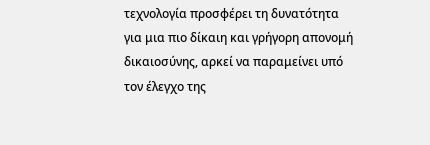τεχνολογία προσφέρει τη δυνατότητα για μια πιο δίκαιη και γρήγορη απονομή δικαιοσύνης, αρκεί να παραμείνει υπό τον έλεγχο της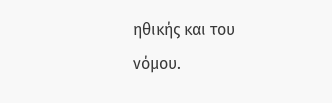ηθικής και του νόμου.